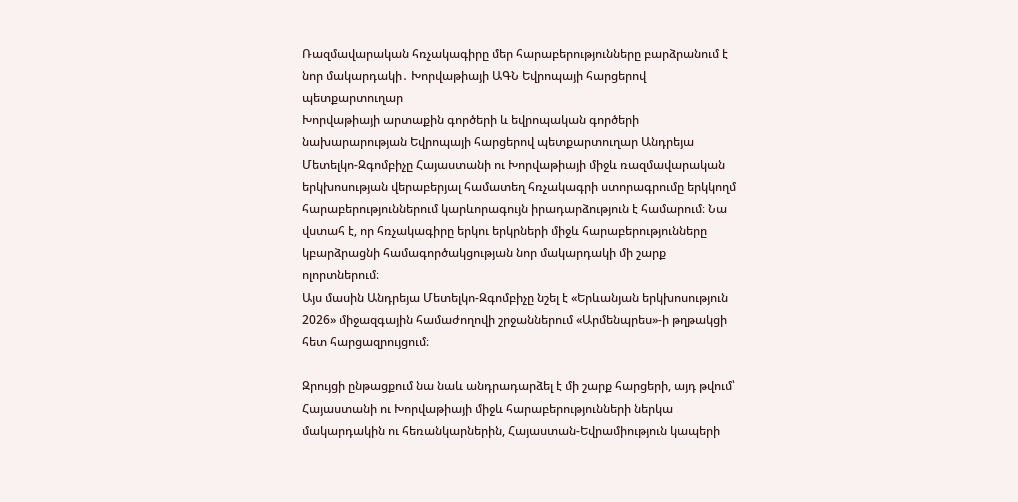Ռազմավարական հռչակագիրը մեր հարաբերությունները բարձրանում է նոր մակարդակի․ Խորվաթիայի ԱԳՆ Եվրոպայի հարցերով պետքարտուղար
Խորվաթիայի արտաքին գործերի և եվրոպական գործերի նախարարության Եվրոպայի հարցերով պետքարտուղար Անդրեյա Մետելկո-Զգոմբիչը Հայաստանի ու Խորվաթիայի միջև ռազմավարական երկխոսության վերաբերյալ համատեղ հռչակագրի ստորագրումը երկկողմ հարաբերություններում կարևորագույն իրադարձություն է համարում։ Նա վստահ է, որ հռչակագիրը երկու երկրների միջև հարաբերությունները կբարձրացնի համագործակցության նոր մակարդակի մի շարք ոլորտներում։
Այս մասին Անդրեյա Մետելկո-Զգոմբիչը նշել է «Երևանյան երկխոսություն 2026» միջազգային համաժողովի շրջաններում «Արմենպրես»-ի թղթակցի հետ հարցազրույցում։

Զրույցի ընթացքում նա նաև անդրադարձել է մի շարք հարցերի, այդ թվում՝ Հայաստանի ու Խորվաթիայի միջև հարաբերությունների ներկա մակարդակին ու հեռանկարներին, Հայաստան-Եվրամիություն կապերի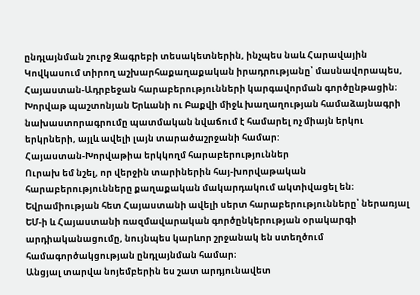ընդլայնման շուրջ Զագրեբի տեսակետներին, ինչպես նաև Հարավային Կովկասում տիրող աշխարհաքաղաքական իրադրությանը՝ մասնավորապես, Հայաստան-Ադրբեջան հարաբերությունների կարգավորման գործընթացին։
Խորվաթ պաշտոնյան Երևանի ու Բաքվի միջև խաղաղության համաձայնագրի նախաստորագրումը պատմական նվաճում է համարել ոչ միայն երկու երկրների, այլև ավելի լայն տարածաշրջանի համար:
Հայաստան-Խորվաթիա երկկողմ հարաբերություններ
Ուրախ եմ նշել, որ վերջին տարիներին հայ-խորվաթական հարաբերությունները քաղաքական մակարդակում ակտիվացել են։ Եվրամիության հետ Հայաստանի ավելի սերտ հարաբերությունները՝ ներառյալ ԵՄ-ի և Հայաստանի ռազմավարական գործընկերության օրակարգի արդիականացումը, նույնպես կարևոր շրջանակ են ստեղծում համագործակցության ընդլայնման համար։
Անցյալ տարվա նոյեմբերին ես շատ արդյունավետ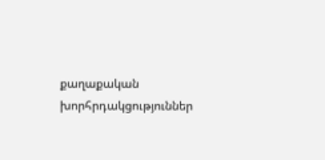քաղաքական խորհրդակցություններ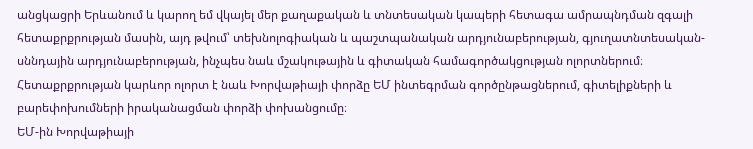անցկացրի Երևանում և կարող եմ վկայել մեր քաղաքական և տնտեսական կապերի հետագա ամրապնդման զգալի հետաքրքրության մասին, այդ թվում՝ տեխնոլոգիական և պաշտպանական արդյունաբերության, գյուղատնտեսական-սննդային արդյունաբերության, ինչպես նաև մշակութային և գիտական համագործակցության ոլորտներում։ Հետաքրքրության կարևոր ոլորտ է նաև Խորվաթիայի փորձը ԵՄ ինտեգրման գործընթացներում, գիտելիքների և բարեփոխումների իրականացման փորձի փոխանցումը։
ԵՄ-ին Խորվաթիայի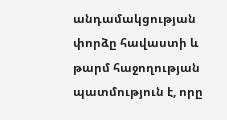անդամակցության փորձը հավաստի և թարմ հաջողության պատմություն է, որը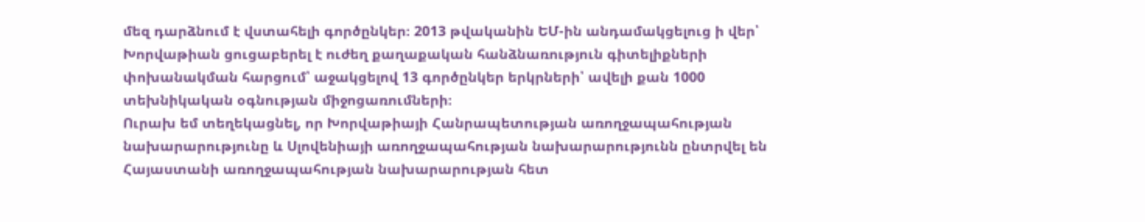մեզ դարձնում է վստահելի գործընկեր։ 2013 թվականին ԵՄ-ին անդամակցելուց ի վեր՝ Խորվաթիան ցուցաբերել է ուժեղ քաղաքական հանձնառություն գիտելիքների փոխանակման հարցում՝ աջակցելով 13 գործընկեր երկրների՝ ավելի քան 1000 տեխնիկական օգնության միջոցառումների։
Ուրախ եմ տեղեկացնել, որ Խորվաթիայի Հանրապետության առողջապահության նախարարությունը և Սլովենիայի առողջապահության նախարարությունն ընտրվել են Հայաստանի առողջապահության նախարարության հետ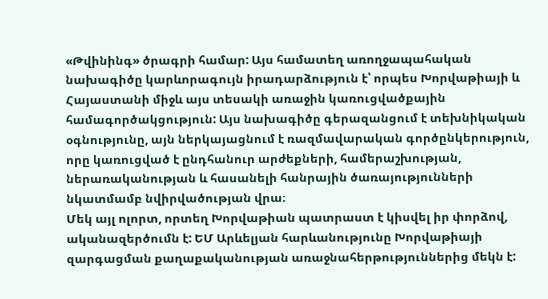«Թվինինգ» ծրագրի համար: Այս համատեղ առողջապահական նախագիծը կարևորագույն իրադարձություն է՝ որպես Խորվաթիայի և Հայաստանի միջև այս տեսակի առաջին կառուցվածքային համագործակցություն: Այս նախագիծը գերազանցում է տեխնիկական օգնությունը, այն ներկայացնում է ռազմավարական գործընկերություն, որը կառուցված է ընդհանուր արժեքների, համերաշխության, ներառականության և հասանելի հանրային ծառայությունների նկատմամբ նվիրվածության վրա։
Մեկ այլ ոլորտ, որտեղ Խորվաթիան պատրաստ է կիսվել իր փորձով, ականազերծումն է: ԵՄ Արևելյան հարևանությունը Խորվաթիայի զարգացման քաղաքականության առաջնահերթություններից մեկն է: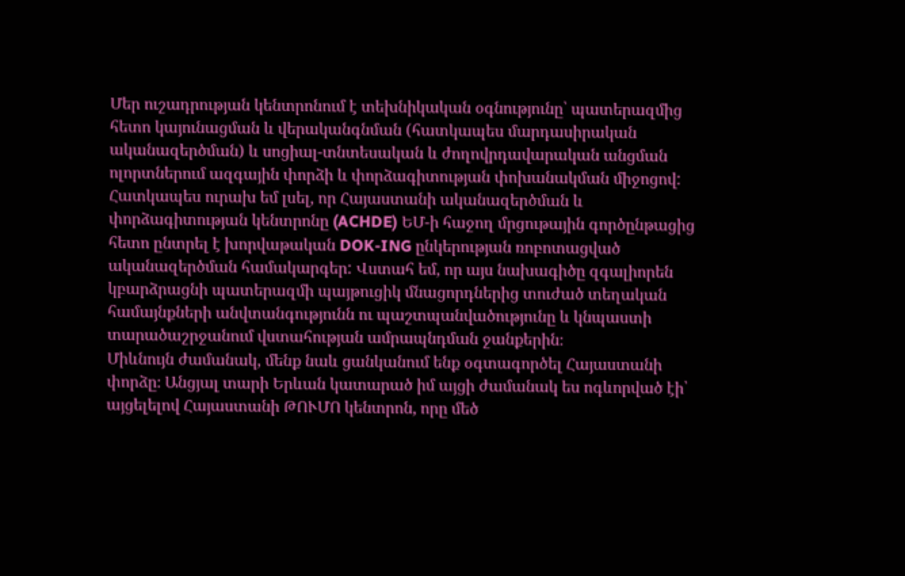Մեր ուշադրության կենտրոնում է տեխնիկական օգնությունը՝ պատերազմից հետո կայունացման և վերականգնման (հատկապես մարդասիրական ականազերծման) և սոցիալ-տնտեսական և ժողովրդավարական անցման ոլորտներում ազգային փորձի և փորձագիտության փոխանակման միջոցով: Հատկապես ուրախ եմ լսել, որ Հայաստանի ականազերծման և փորձագիտության կենտրոնը (ACHDE) ԵՄ-ի հաջող մրցութային գործընթացից հետո ընտրել է խորվաթական DOK-ING ընկերության ռոբոտացված ականազերծման համակարգեր: Վստահ եմ, որ այս նախագիծը զգալիորեն կբարձրացնի պատերազմի պայթուցիկ մնացորդներից տուժած տեղական համայնքների անվտանգությունն ու պաշտպանվածությունը և կնպաստի տարածաշրջանում վստահության ամրապնդման ջանքերին։
Միևնույն ժամանակ, մենք նաև ցանկանում ենք օգտագործել Հայաստանի փորձը։ Անցյալ տարի Երևան կատարած իմ այցի ժամանակ ես ոգևորված էի՝ այցելելով Հայաստանի ԹՈՒՄՈ կենտրոն, որը մեծ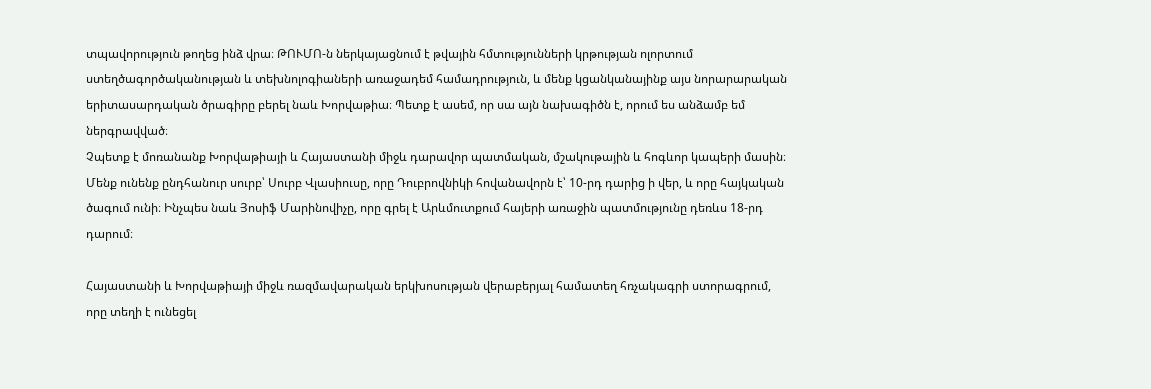տպավորություն թողեց ինձ վրա։ ԹՈՒՄՈ-ն ներկայացնում է թվային հմտությունների կրթության ոլորտում ստեղծագործականության և տեխնոլոգիաների առաջադեմ համադրություն, և մենք կցանկանայինք այս նորարարական երիտասարդական ծրագիրը բերել նաև Խորվաթիա։ Պետք է ասեմ, որ սա այն նախագիծն է, որում ես անձամբ եմ ներգրավված։
Չպետք է մոռանանք Խորվաթիայի և Հայաստանի միջև դարավոր պատմական, մշակութային և հոգևոր կապերի մասին։ Մենք ունենք ընդհանուր սուրբ՝ Սուրբ Վլասիուսը, որը Դուբրովնիկի հովանավորն է՝ 10-րդ դարից ի վեր, և որը հայկական ծագում ունի։ Ինչպես նաև Յոսիֆ Մարինովիչը, որը գրել է Արևմուտքում հայերի առաջին պատմությունը դեռևս 18-րդ դարում։

Հայաստանի և Խորվաթիայի միջև ռազմավարական երկխոսության վերաբերյալ համատեղ հռչակագրի ստորագրում, որը տեղի է ունեցել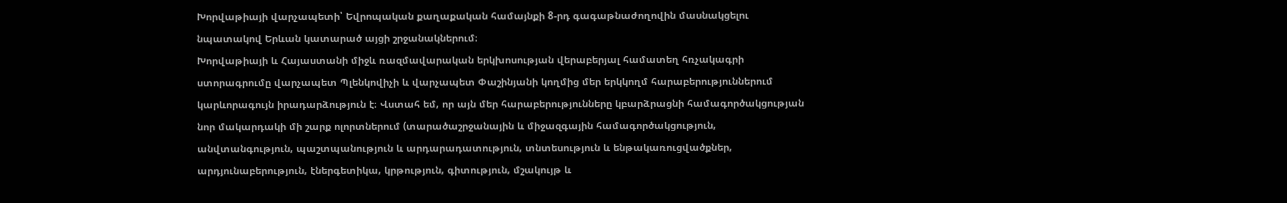Խորվաթիայի վարչապետի՝ Եվրոպական քաղաքական համայնքի 8-րդ գագաթնաժողովին մասնակցելու նպատակով Երևան կատարած այցի շրջանակներում։
Խորվաթիայի և Հայաստանի միջև ռազմավարական երկխոսության վերաբերյալ համատեղ հռչակագրի ստորագրումը վարչապետ Պլենկովիչի և վարչապետ Փաշինյանի կողմից մեր երկկողմ հարաբերություններում կարևորագույն իրադարձություն է։ Վստահ եմ, որ այն մեր հարաբերությունները կբարձրացնի համագործակցության նոր մակարդակի մի շարք ոլորտներում (տարածաշրջանային և միջազգային համագործակցություն, անվտանգություն, պաշտպանություն և արդարադատություն, տնտեսություն և ենթակառուցվածքներ, արդյունաբերություն, էներգետիկա, կրթություն, գիտություն, մշակույթ և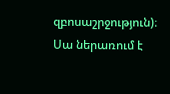զբոսաշրջություն)։
Սա ներառում է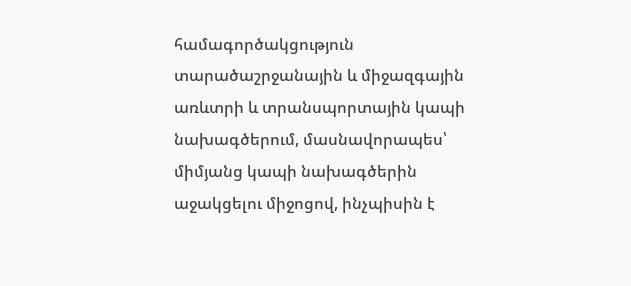համագործակցություն տարածաշրջանային և միջազգային առևտրի և տրանսպորտային կապի նախագծերում, մասնավորապես՝ միմյանց կապի նախագծերին աջակցելու միջոցով, ինչպիսին է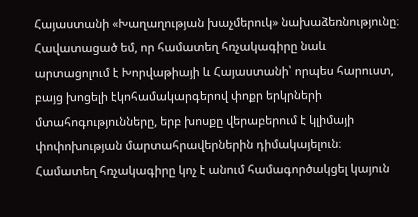Հայաստանի «Խաղաղության խաչմերուկ» նախաձեռնությունը։
Հավատացած եմ, որ համատեղ հռչակագիրը նաև արտացոլում է Խորվաթիայի և Հայաստանի՝ որպես հարուստ, բայց խոցելի էկոհամակարգերով փոքր երկրների մտահոգությունները, երբ խոսքը վերաբերում է կլիմայի փոփոխության մարտահրավերներին դիմակայելուն։ Համատեղ հռչակագիրը կոչ է անում համագործակցել կայուն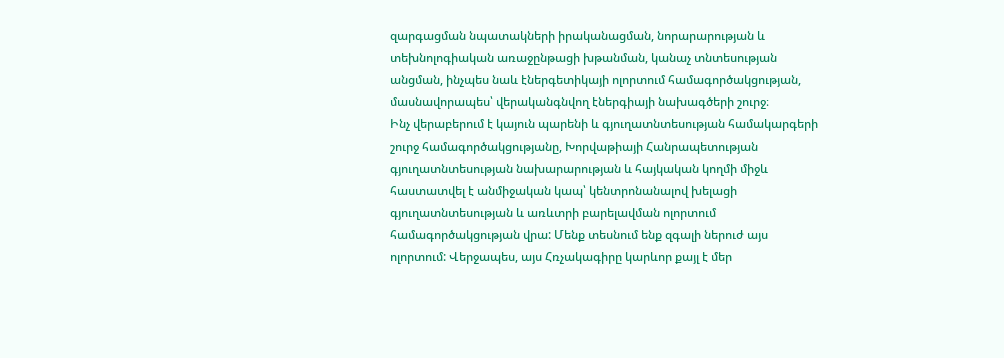զարգացման նպատակների իրականացման, նորարարության և տեխնոլոգիական առաջընթացի խթանման, կանաչ տնտեսության անցման, ինչպես նաև էներգետիկայի ոլորտում համագործակցության, մասնավորապես՝ վերականգնվող էներգիայի նախագծերի շուրջ։
Ինչ վերաբերում է կայուն պարենի և գյուղատնտեսության համակարգերի շուրջ համագործակցությանը, Խորվաթիայի Հանրապետության գյուղատնտեսության նախարարության և հայկական կողմի միջև հաստատվել է անմիջական կապ՝ կենտրոնանալով խելացի գյուղատնտեսության և առևտրի բարելավման ոլորտում համագործակցության վրա: Մենք տեսնում ենք զգալի ներուժ այս ոլորտում: Վերջապես, այս Հռչակագիրը կարևոր քայլ է մեր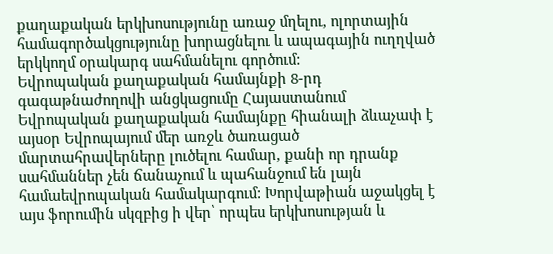քաղաքական երկխոսությունը առաջ մղելու, ոլորտային համագործակցությունը խորացնելու և ապագային ուղղված երկկողմ օրակարգ սահմանելու գործում:
Եվրոպական քաղաքական համայնքի 8-րդ գագաթնաժողովի անցկացումը Հայաստանում
Եվրոպական քաղաքական համայնքը հիանալի ձևաչափ է այսօր Եվրոպայում մեր առջև ծառացած մարտահրավերները լուծելու համար, քանի որ դրանք սահմաններ չեն ճանաչում և պահանջում են լայն համաեվրոպական համակարգում: Խորվաթիան աջակցել է այս ֆորումին սկզբից ի վեր՝ որպես երկխոսության և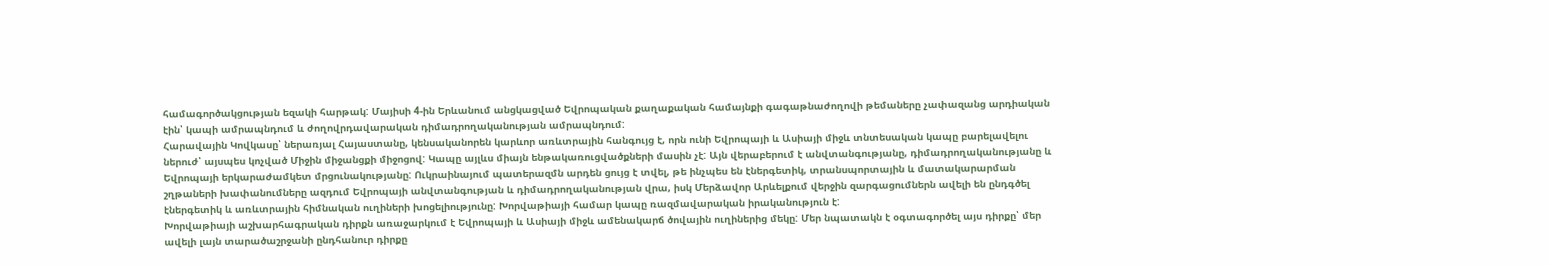համագործակցության եզակի հարթակ: Մայիսի 4-ին Երևանում անցկացված Եվրոպական քաղաքական համայնքի գագաթնաժողովի թեմաները չափազանց արդիական էին՝ կապի ամրապնդում և ժողովրդավարական դիմադրողականության ամրապնդում:
Հարավային Կովկասը՝ ներառյալ Հայաստանը, կենսականորեն կարևոր առևտրային հանգույց է, որն ունի Եվրոպայի և Ասիայի միջև տնտեսական կապը բարելավելու ներուժ՝ այսպես կոչված Միջին միջանցքի միջոցով: Կապը այլևս միայն ենթակառուցվածքների մասին չէ: Այն վերաբերում է անվտանգությանը, դիմադրողականությանը և Եվրոպայի երկարաժամկետ մրցունակությանը: Ուկրաինայում պատերազմն արդեն ցույց է տվել, թե ինչպես են էներգետիկ, տրանսպորտային և մատակարարման շղթաների խափանումները ազդում Եվրոպայի անվտանգության և դիմադրողականության վրա, իսկ Մերձավոր Արևելքում վերջին զարգացումներն ավելի են ընդգծել էներգետիկ և առևտրային հիմնական ուղիների խոցելիությունը: Խորվաթիայի համար կապը ռազմավարական իրականություն է:
Խորվաթիայի աշխարհագրական դիրքն առաջարկում է Եվրոպայի և Ասիայի միջև ամենակարճ ծովային ուղիներից մեկը: Մեր նպատակն է օգտագործել այս դիրքը՝ մեր ավելի լայն տարածաշրջանի ընդհանուր դիրքը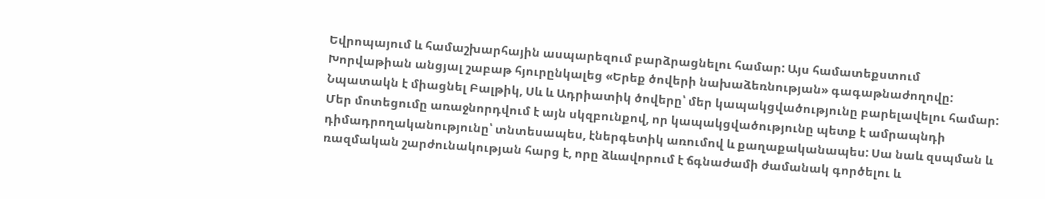Եվրոպայում և համաշխարհային ասպարեզում բարձրացնելու համար: Այս համատեքստում Խորվաթիան անցյալ շաբաթ հյուրընկալեց «Երեք ծովերի նախաձեռնության» գագաթնաժողովը: Նպատակն է միացնել Բալթիկ, Սև և Ադրիատիկ ծովերը՝ մեր կապակցվածությունը բարելավելու համար: Մեր մոտեցումը առաջնորդվում է այն սկզբունքով, որ կապակցվածությունը պետք է ամրապնդի դիմադրողականությունը՝ տնտեսապես, էներգետիկ առումով և քաղաքականապես: Սա նաև զսպման և ռազմական շարժունակության հարց է, որը ձևավորում է ճգնաժամի ժամանակ գործելու և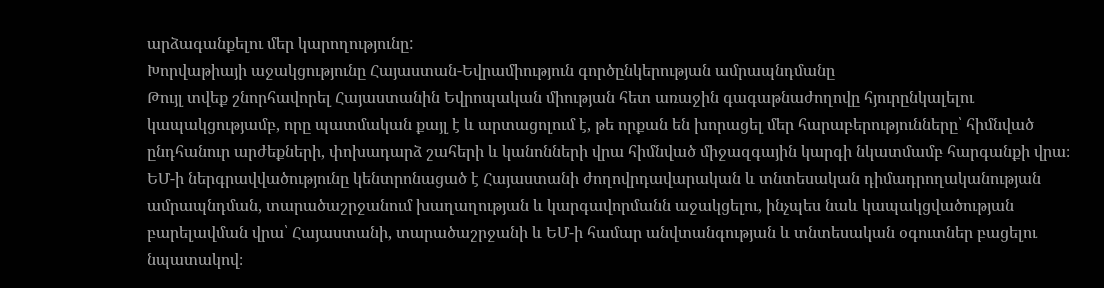արձագանքելու մեր կարողությունը:
Խորվաթիայի աջակցությունը Հայաստան-Եվրամիություն գործընկերության ամրապնդմանը
Թույլ տվեք շնորհավորել Հայաստանին Եվրոպական միության հետ առաջին գագաթնաժողովը հյուրընկալելու կապակցությամբ, որը պատմական քայլ է և արտացոլում է, թե որքան են խորացել մեր հարաբերությունները՝ հիմնված ընդհանուր արժեքների, փոխադարձ շահերի և կանոնների վրա հիմնված միջազգային կարգի նկատմամբ հարգանքի վրա։
ԵՄ-ի ներգրավվածությունը կենտրոնացած է Հայաստանի ժողովրդավարական և տնտեսական դիմադրողականության ամրապնդման, տարածաշրջանում խաղաղության և կարգավորմանն աջակցելու, ինչպես նաև կապակցվածության բարելավման վրա՝ Հայաստանի, տարածաշրջանի և ԵՄ-ի համար անվտանգության և տնտեսական օգուտներ բացելու նպատակով։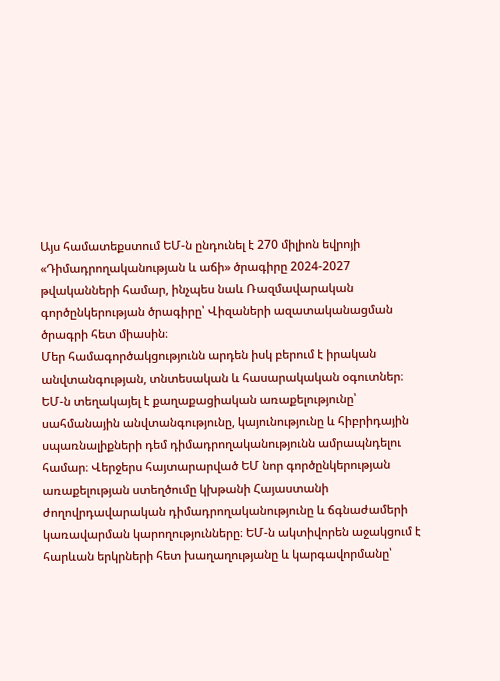Այս համատեքստում ԵՄ-ն ընդունել է 270 միլիոն եվրոյի «Դիմադրողականության և աճի» ծրագիրը 2024-2027 թվականների համար, ինչպես նաև Ռազմավարական գործընկերության ծրագիրը՝ Վիզաների ազատականացման ծրագրի հետ միասին։
Մեր համագործակցությունն արդեն իսկ բերում է իրական անվտանգության, տնտեսական և հասարակական օգուտներ։ ԵՄ-ն տեղակայել է քաղաքացիական առաքելությունը՝ սահմանային անվտանգությունը, կայունությունը և հիբրիդային սպառնալիքների դեմ դիմադրողականությունն ամրապնդելու համար։ Վերջերս հայտարարված ԵՄ նոր գործընկերության առաքելության ստեղծումը կխթանի Հայաստանի ժողովրդավարական դիմադրողականությունը և ճգնաժամերի կառավարման կարողությունները։ ԵՄ-ն ակտիվորեն աջակցում է հարևան երկրների հետ խաղաղությանը և կարգավորմանը՝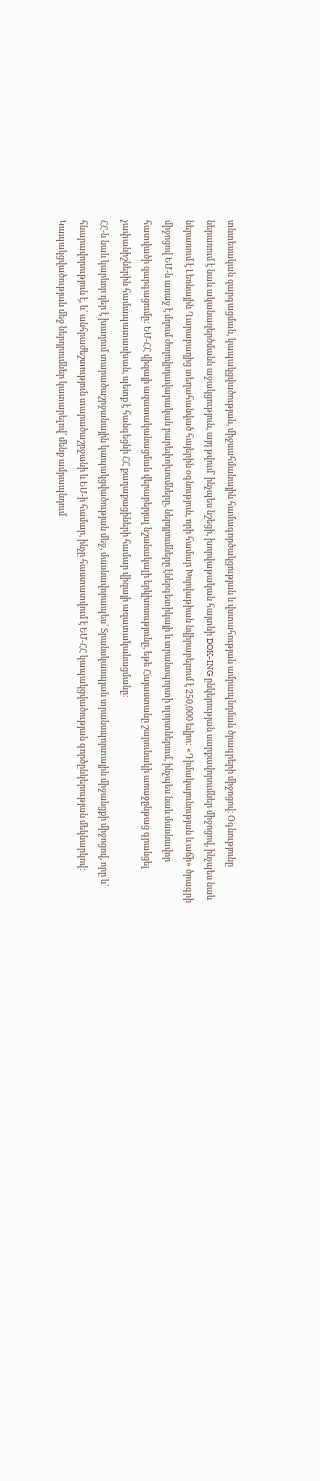տնտեսական զարգացման, կապակցվածության, միջսահմանային համագործակցության և վստահության ամրապնդման ծրագրերի միջոցով։ Օգնությունը ներառում է նաև ականազերծմանն աջակցություն, այդ թվում՝ ինչպես նշեցի, խորվաթական հայտնի DOK-ING ընկերության սարքավորումներ միջոցով, ինչպես նաև ներառում է Լեռնային Ղարաբաղից տեղահանված հայերին օգնություն, որի համար Խորվաթիան նվիրաբերում է 250,000 եվրո: «Դիմակայունության և աճի» ծրագրի միջոցով ԵՄ-ն առաջ է մղում ժողովրդավարական բարեփոխումները, ներդրումները էներգետիկայի և տրանսպորտի ոլորտներում, ինչպես նաև մասնավոր հատվածի զարգացումը: ԵՄ-ՀՀ վիզայի ազատականացման վերաբերյալ նշանակալի երկխոսությունը, եթե Հայաստանը շարունակի առաջընթաց գրանցել չափանիշներին համապատասխան, պետք է հանգեցնի ՀՀ քաղաքացիների համար վիզայի ազատականացմանը։
ՀՀ-ն նաև կարևոր դեր է խաղում տարածաշրջանային կապակցվածության մեջ, մասնավորապես՝ Տրանսկասպյան տրանսպորտային միջանցքի միջոցով, որը և՛ հնարավորություն է, և՛ անհրաժեշտություն տարածաշրջանի և ԵՄ-ի համար, ինչը հաստատվում է ԵՄ-ՀՀ կապակցվածության գործընկերության մեկնարկով: Կապակցվածության մեջ ներդրումներ կատարելով՝ մենք ամրապնդում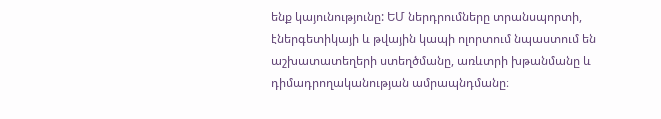ենք կայունությունը: ԵՄ ներդրումները տրանսպորտի, էներգետիկայի և թվային կապի ոլորտում նպաստում են աշխատատեղերի ստեղծմանը, առևտրի խթանմանը և դիմադրողականության ամրապնդմանը։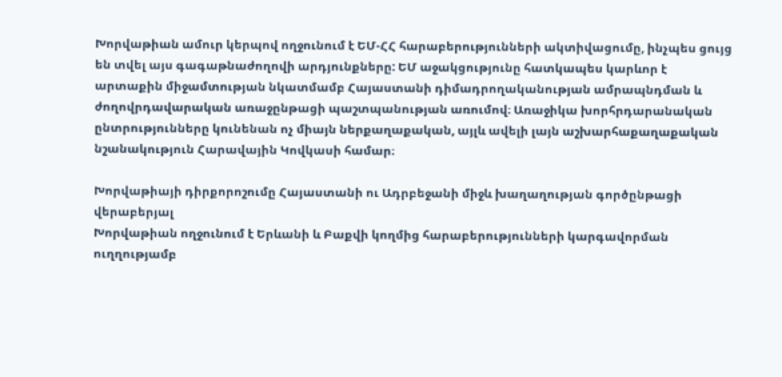Խորվաթիան ամուր կերպով ողջունում է ԵՄ-ՀՀ հարաբերությունների ակտիվացումը, ինչպես ցույց են տվել այս գագաթնաժողովի արդյունքները: ԵՄ աջակցությունը հատկապես կարևոր է արտաքին միջամտության նկատմամբ Հայաստանի դիմադրողականության ամրապնդման և ժողովրդավարական առաջընթացի պաշտպանության առումով։ Առաջիկա խորհրդարանական ընտրությունները կունենան ոչ միայն ներքաղաքական, այլև ավելի լայն աշխարհաքաղաքական նշանակություն Հարավային Կովկասի համար։

Խորվաթիայի դիրքորոշումը Հայաստանի ու Ադրբեջանի միջև խաղաղության գործընթացի վերաբերյալ
Խորվաթիան ողջունում է Երևանի և Բաքվի կողմից հարաբերությունների կարգավորման ուղղությամբ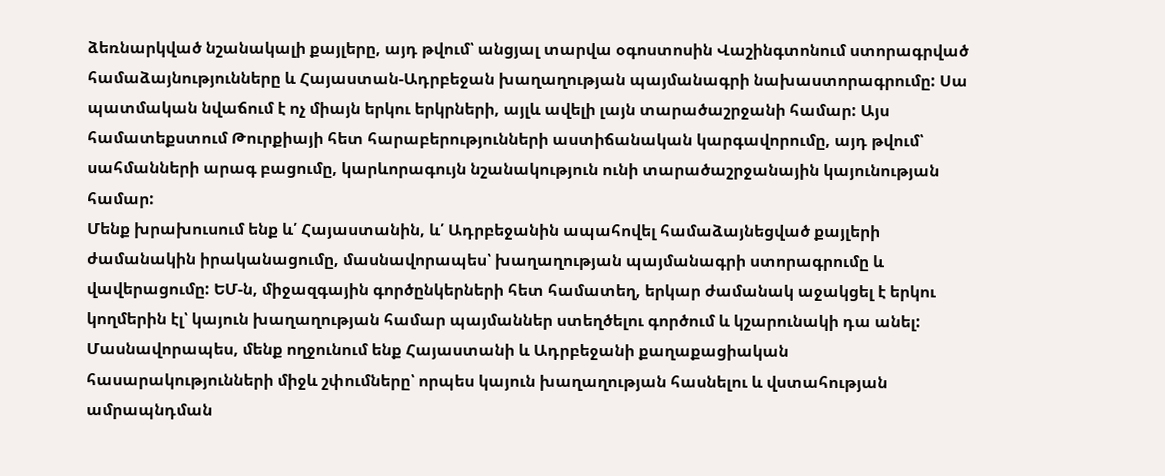ձեռնարկված նշանակալի քայլերը, այդ թվում՝ անցյալ տարվա օգոստոսին Վաշինգտոնում ստորագրված համաձայնությունները և Հայաստան-Ադրբեջան խաղաղության պայմանագրի նախաստորագրումը: Սա պատմական նվաճում է ոչ միայն երկու երկրների, այլև ավելի լայն տարածաշրջանի համար: Այս համատեքստում Թուրքիայի հետ հարաբերությունների աստիճանական կարգավորումը, այդ թվում՝ սահմանների արագ բացումը, կարևորագույն նշանակություն ունի տարածաշրջանային կայունության համար:
Մենք խրախուսում ենք և՛ Հայաստանին, և՛ Ադրբեջանին ապահովել համաձայնեցված քայլերի ժամանակին իրականացումը, մասնավորապես՝ խաղաղության պայմանագրի ստորագրումը և վավերացումը: ԵՄ-ն, միջազգային գործընկերների հետ համատեղ, երկար ժամանակ աջակցել է երկու կողմերին էլ՝ կայուն խաղաղության համար պայմաններ ստեղծելու գործում և կշարունակի դա անել: Մասնավորապես, մենք ողջունում ենք Հայաստանի և Ադրբեջանի քաղաքացիական հասարակությունների միջև շփումները՝ որպես կայուն խաղաղության հասնելու և վստահության ամրապնդման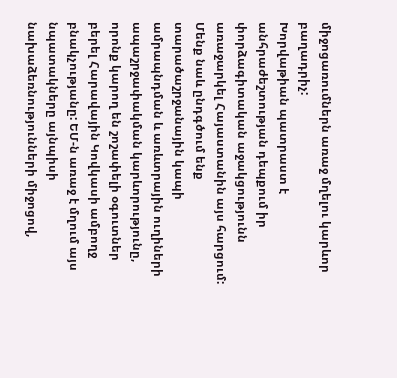միջոցառումներն առաջ մղելու կարևոր բաղադրիչ:
Խորվաթիան պատրաստ է անհրաժեշտության դեպքում իր փորձագիտական աջակցությունն առաջարկել Հայաստանին այս հարցում:
Մենք նաև ընդգծում ենք տարածաշրջանային կապի ամրապնդման և առևտրային ուղիների ապաշրջափակման կարևորությունը, որոնք կարող են շոշափելի օգուտներ բերել Հարավային Կովկասի ամբողջ բնակչությանը: ԵՄ-ն առաջ է մղում այս նպատակները այնպիսի նախաձեռնությունների միջոցով,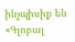ինչպիսիք են «Գլոբալ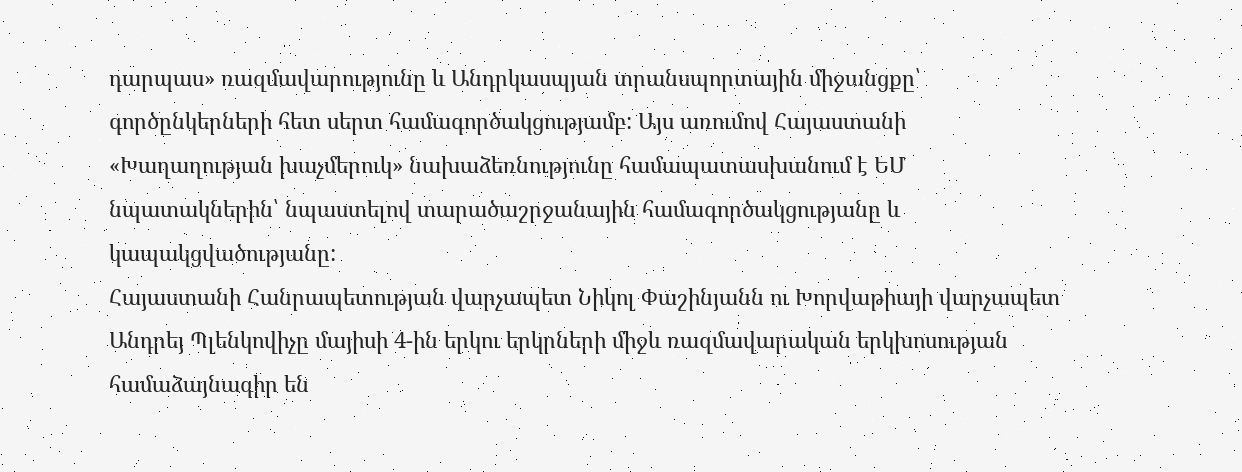դարպաս» ռազմավարությունը և Անդրկասպյան տրանսպորտային միջանցքը՝ գործընկերների հետ սերտ համագործակցությամբ: Այս առումով Հայաստանի «Խաղաղության խաչմերուկ» նախաձեռնությունը համապատասխանում է ԵՄ նպատակներին՝ նպաստելով տարածաշրջանային համագործակցությանը և կապակցվածությանը:
Հայաստանի Հանրապետության վարչապետ Նիկոլ Փաշինյանն ու Խորվաթիայի վարչապետ Անդրեյ Պլենկովիչը մայիսի 4-ին երկու երկրների միջև ռազմավարական երկխոսության համաձայնագիր են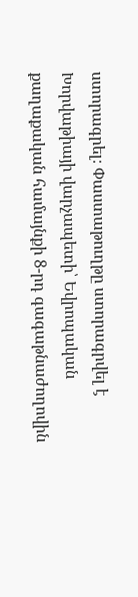ստորագրել։ Փաստաթուղթը ստորագրվել է Խորվաթիայի վարչապետի՝ Եվրոպական քաղաքական համայնքի 8-րդ գագաթնաժողովին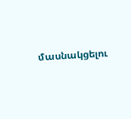մասնակցելու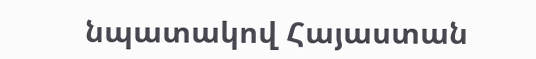նպատակով Հայաստան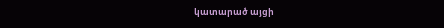կատարած այցի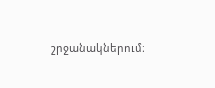շրջանակներում։